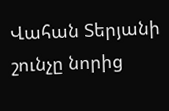Վահան Տերյանի շունչը նորից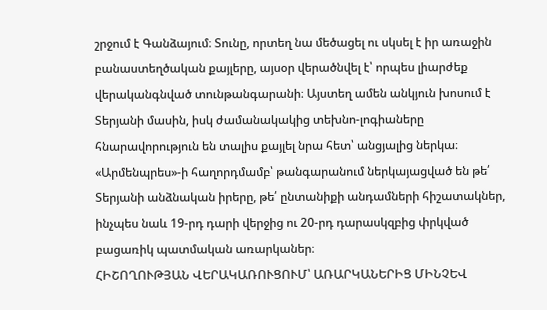շրջում է Գանձայում։ Տունը, որտեղ նա մեծացել ու սկսել է իր առաջին բանաստեղծական քայլերը, այսօր վերածնվել է՝ որպես լիարժեք վերականգնված տունթանգարանի։ Այստեղ ամեն անկյուն խոսում է Տերյանի մասին, իսկ ժամանակակից տեխնո-լոգիաները հնարավորություն են տալիս քայլել նրա հետ՝ անցյալից ներկա։
«Արմենպրես»-ի հաղորդմամբ՝ թանգարանում ներկայացված են թե՛ Տերյանի անձնական իրերը, թե՛ ընտանիքի անդամների հիշատակներ, ինչպես նաև 19-րդ դարի վերջից ու 20-րդ դարասկզբից փրկված բացառիկ պատմական առարկաներ։
ՀԻՇՈՂՈՒԹՅԱՆ ՎԵՐԱԿԱՌՈՒՑՈՒՄ՝ ԱՌԱՐԿԱՆԵՐԻՑ ՄԻՆՉԵՎ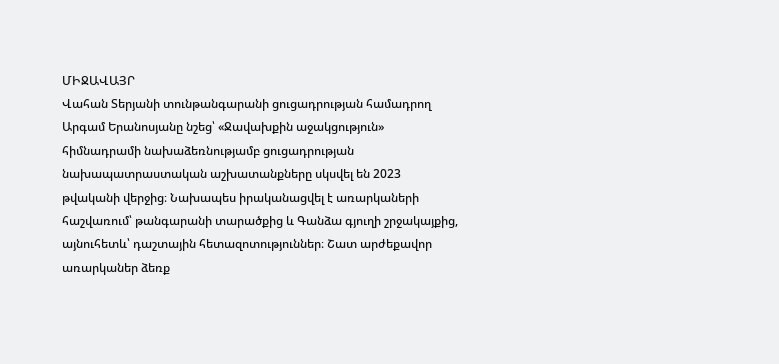ՄԻՋԱՎԱՅՐ
Վահան Տերյանի տունթանգարանի ցուցադրության համադրող Արգամ Երանոսյանը նշեց՝ «Ջավախքին աջակցություն» հիմնադրամի նախաձեռնությամբ ցուցադրության նախապատրաստական աշխատանքները սկսվել են 2023 թվականի վերջից։ Նախապես իրականացվել է առարկաների հաշվառում՝ թանգարանի տարածքից և Գանձա գյուղի շրջակայքից, այնուհետև՝ դաշտային հետազոտություններ։ Շատ արժեքավոր առարկաներ ձեռք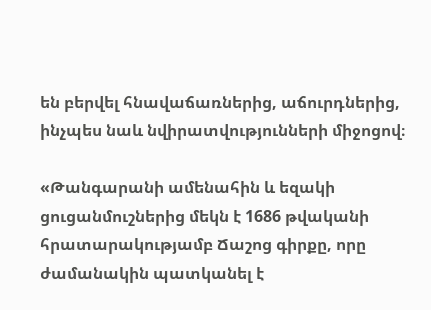են բերվել հնավաճառներից, աճուրդներից, ինչպես նաև նվիրատվությունների միջոցով։

«Թանգարանի ամենահին և եզակի ցուցանմուշներից մեկն է 1686 թվականի հրատարակությամբ Ճաշոց գիրքը, որը ժամանակին պատկանել է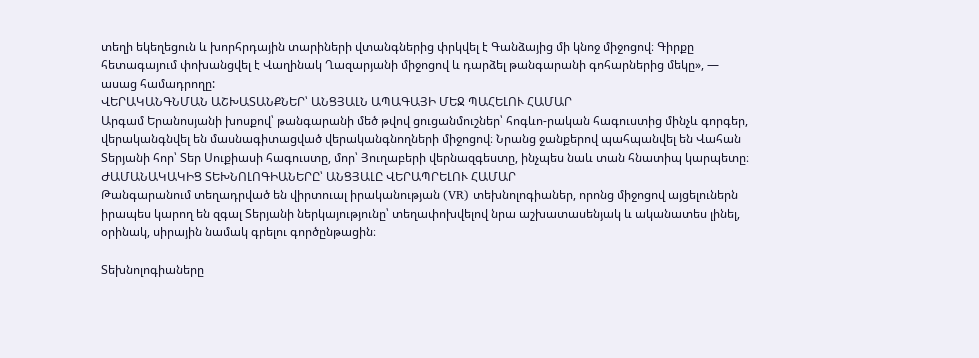տեղի եկեղեցուն և խորհրդային տարիների վտանգներից փրկվել է Գանձայից մի կնոջ միջոցով։ Գիրքը հետագայում փոխանցվել է Վաղինակ Ղազարյանի միջոցով և դարձել թանգարանի գոհարներից մեկը», — ասաց համադրողը:
ՎԵՐԱԿԱՆԳՆՄԱՆ ԱՇԽԱՏԱՆՔՆԵՐ՝ ԱՆՑՅԱԼՆ ԱՊԱԳԱՅԻ ՄԵՋ ՊԱՀԵԼՈՒ ՀԱՄԱՐ
Արգամ Երանոսյանի խոսքով՝ թանգարանի մեծ թվով ցուցանմուշներ՝ հոգևո-րական հագուստից մինչև գորգեր, վերականգնվել են մասնագիտացված վերականգնողների միջոցով։ Նրանց ջանքերով պահպանվել են Վահան Տերյանի հոր՝ Տեր Սուքիասի հագուստը, մոր՝ Յուղաբերի վերնազգեստը, ինչպես նաև տան հնատիպ կարպետը։
ԺԱՄԱՆԱԿԱԿԻՑ ՏԵԽՆՈԼՈԳԻԱՆԵՐԸ՝ ԱՆՑՅԱԼԸ ՎԵՐԱՊՐԵԼՈՒ ՀԱՄԱՐ
Թանգարանում տեղադրված են վիրտուալ իրականության (VR) տեխնոլոգիաներ, որոնց միջոցով այցելուներն իրապես կարող են զգալ Տերյանի ներկայությունը՝ տեղափոխվելով նրա աշխատասենյակ և ականատես լինել, օրինակ, սիրային նամակ գրելու գործընթացին։

Տեխնոլոգիաները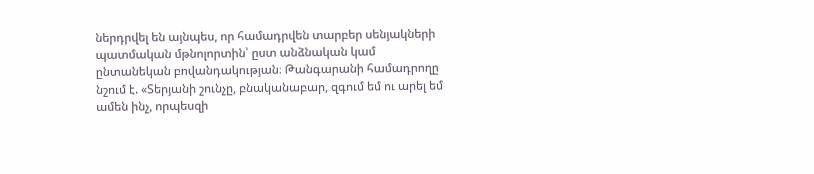ներդրվել են այնպես, որ համադրվեն տարբեր սենյակների պատմական մթնոլորտին՝ ըստ անձնական կամ ընտանեկան բովանդակության։ Թանգարանի համադրողը նշում է. «Տերյանի շունչը, բնականաբար, զգում եմ ու արել եմ ամեն ինչ, որպեսզի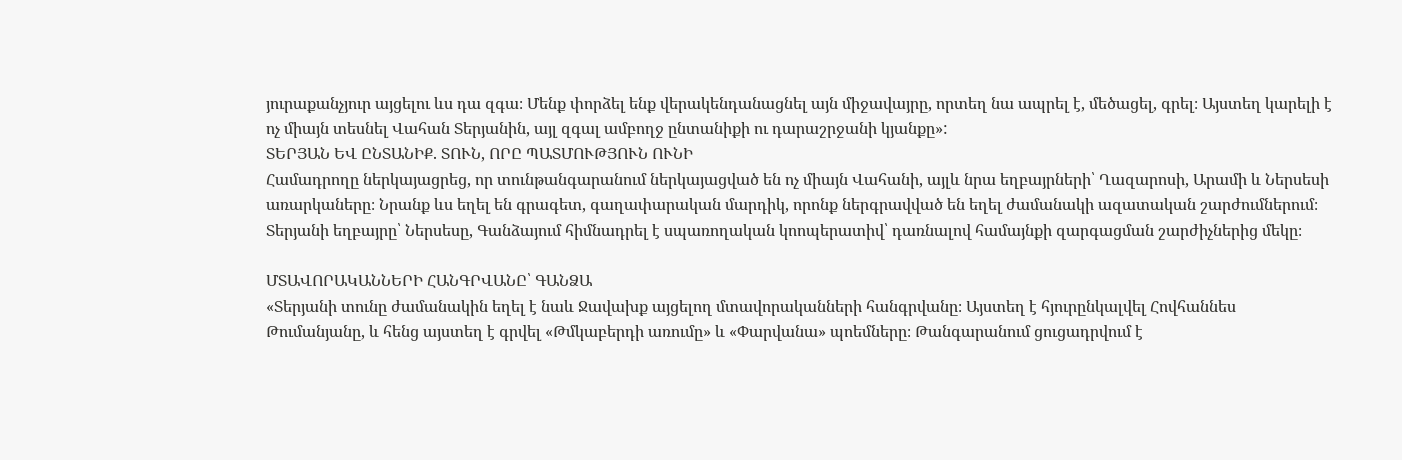յուրաքանչյուր այցելու ևս դա զգա։ Մենք փորձել ենք վերակենդանացնել այն միջավայրը, որտեղ նա ապրել է, մեծացել, գրել։ Այստեղ կարելի է ոչ միայն տեսնել Վահան Տերյանին, այլ զգալ ամբողջ ընտանիքի ու դարաշրջանի կյանքը»:
ՏԵՐՅԱՆ ԵՎ ԸՆՏԱՆԻՔ. ՏՈՒՆ, ՈՐԸ ՊԱՏՄՈՒԹՅՈՒՆ ՈՒՆԻ
Համադրողը ներկայացրեց, որ տունթանգարանում ներկայացված են ոչ միայն Վահանի, այլև նրա եղբայրների՝ Ղազարոսի, Արամի և Ներսեսի առարկաները։ Նրանք ևս եղել են գրագետ, գաղափարական մարդիկ, որոնք ներգրավված են եղել ժամանակի ազատական շարժումներում։ Տերյանի եղբայրը՝ Ներսեսը, Գանձայում հիմնադրել է սպառողական կոոպերատիվ՝ դառնալով համայնքի զարգացման շարժիչներից մեկը։

ՄՏԱՎՈՐԱԿԱՆՆԵՐԻ ՀԱՆԳՐՎԱՆԸ՝ ԳԱՆՁԱ
«Տերյանի տունը ժամանակին եղել է նաև Ջավախք այցելող մտավորականների հանգրվանը։ Այստեղ է հյուրընկալվել Հովհաննես Թումանյանը, և հենց այստեղ է գրվել «Թմկաբերդի առումը» և «Փարվանա» պոեմները։ Թանգարանում ցուցադրվում է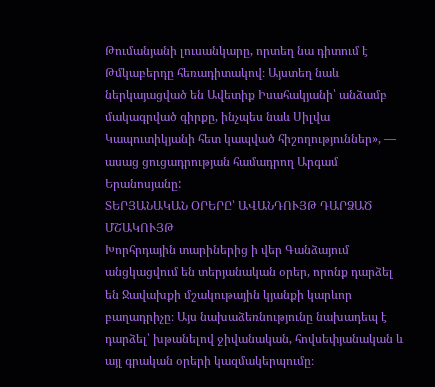Թումանյանի լուսանկարը, որտեղ նա դիտում է Թմկաբերդը հեռադիտակով։ Այստեղ նաև ներկայացված են Ավետիք Իսահակյանի՝ անձամբ մակագրված գիրքը, ինչպես նաև Սիլվա Կապուտիկյանի հետ կապված հիշողություններ», — ասաց ցուցադրության համադրող Արգամ Երանոսյանը:
ՏԵՐՅԱՆԱԿԱՆ ՕՐԵՐԸ՝ ԱՎԱՆԴՈՒՅԹ ԴԱՐՁԱԾ ՄՇԱԿՈՒՅԹ
Խորհրդային տարիներից ի վեր Գանձայում անցկացվում են տերյանական օրեր, որոնք դարձել են Ջավախքի մշակութային կյանքի կարևոր բաղադրիչը։ Այս նախաձեռնությունը նախադեպ է դարձել՝ խթանելով ջիվանական, հովսեփյանական և այլ գրական օրերի կազմակերպումը։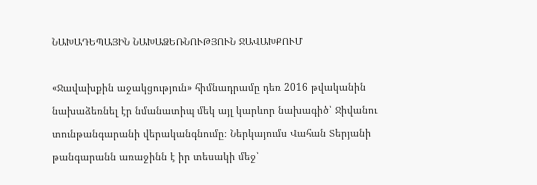ՆԱԽԱԴԵՊԱՅԻՆ ՆԱԽԱՁԵՌՆՈՒԹՅՈՒՆ ՋԱՎԱԽՔՈՒՄ

«Ջավախքին աջակցություն» հիմնադրամը դեռ 2016 թվականին նախաձեռնել էր նմանատիպ մեկ այլ կարևոր նախագիծ՝ Ջիվանու տունթանգարանի վերականգնումը։ Ներկայումս Վահան Տերյանի թանգարանն առաջինն է իր տեսակի մեջ՝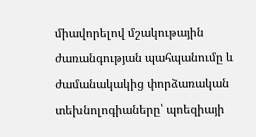միավորելով մշակութային ժառանգության պահպանումը և ժամանակակից փորձառական տեխնոլոգիաները՝ պոեզիայի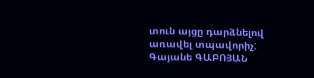տուն այցը դարձնելով առավել տպավորիչ:
Գայանե ԳԱԲՈՅԱՆ